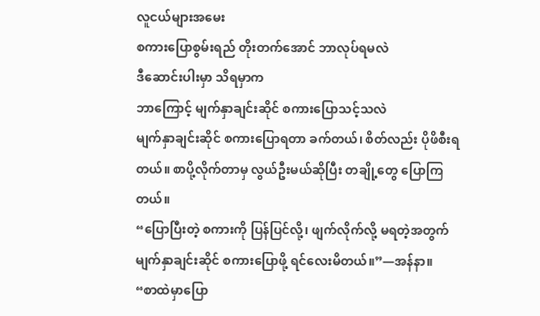လူငယ်များအမေး
စကားပြောစွမ်းရည် တိုးတက်အောင် ဘာလုပ်ရမလဲ
ဒီဆောင်းပါးမှာ သိရမှာက
ဘာကြောင့် မျက်နှာချင်းဆိုင် စကားပြောသင့်သလဲ
မျက်နှာချင်းဆိုင် စကားပြောရတာ ခက်တယ်၊ စိတ်လည်း ပိုဖိစီးရတယ်။ စာပို့လိုက်တာမှ လွယ်ဦးမယ်ဆိုပြီး တချို့တွေ ပြောကြတယ်။
“ပြောပြီးတဲ့ စကားကို ပြန်ပြင်လို့၊ ဖျက်လိုက်လို့ မရတဲ့အတွက် မျက်နှာချင်းဆိုင် စကားပြောဖို့ ရင်လေးမိတယ်။”—အန်နာ။
“စာထဲမှာပြော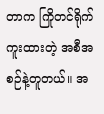တာက ကြိုတင်ရိုက်ကူးထားတဲ့ အစီအစဉ်နဲ့တူတယ်။ အ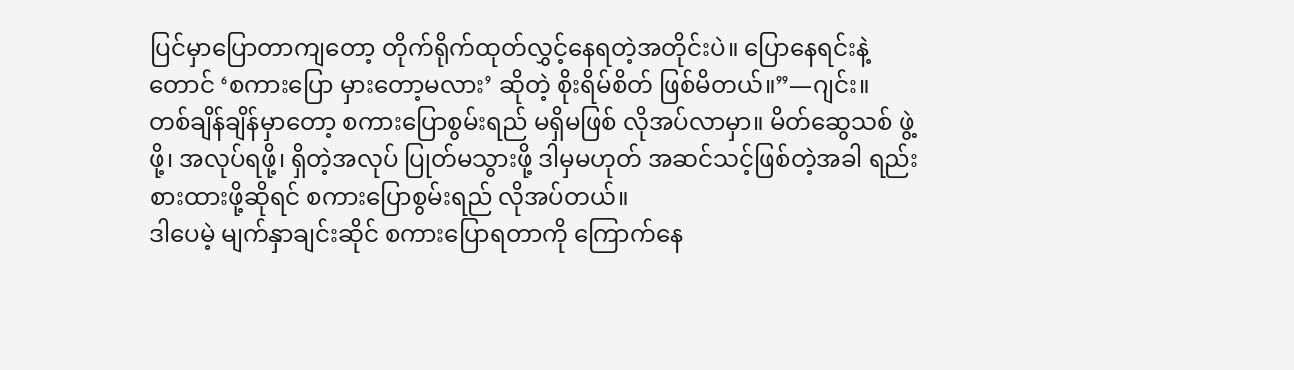ပြင်မှာပြောတာကျတော့ တိုက်ရိုက်ထုတ်လွှင့်နေရတဲ့အတိုင်းပဲ။ ပြောနေရင်းနဲ့တောင် ‘စကားပြော မှားတော့မလား’ ဆိုတဲ့ စိုးရိမ်စိတ် ဖြစ်မိတယ်။”—ဂျင်း။
တစ်ချိန်ချိန်မှာတော့ စကားပြောစွမ်းရည် မရှိမဖြစ် လိုအပ်လာမှာ။ မိတ်ဆွေသစ် ဖွဲ့ဖို့၊ အလုပ်ရဖို့၊ ရှိတဲ့အလုပ် ပြုတ်မသွားဖို့ ဒါမှမဟုတ် အဆင်သင့်ဖြစ်တဲ့အခါ ရည်းစားထားဖို့ဆိုရင် စကားပြောစွမ်းရည် လိုအပ်တယ်။
ဒါပေမဲ့ မျက်နှာချင်းဆိုင် စကားပြောရတာကို ကြောက်နေ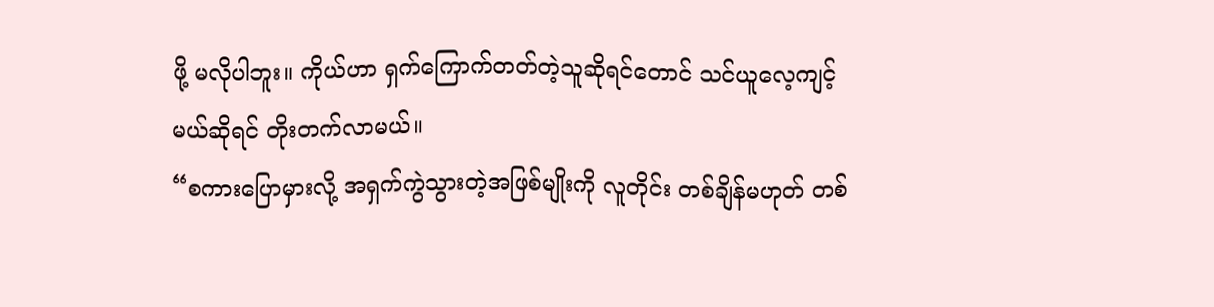ဖို့ မလိုပါဘူး။ ကိုယ်ဟာ ရှက်ကြောက်တတ်တဲ့သူဆိုရင်တောင် သင်ယူလေ့ကျင့်မယ်ဆိုရင် တိုးတက်လာမယ်။
“စကားပြောမှားလို့ အရှက်ကွဲသွားတဲ့အဖြစ်မျိုးကို လူတိုင်း တစ်ချိန်မဟုတ် တစ်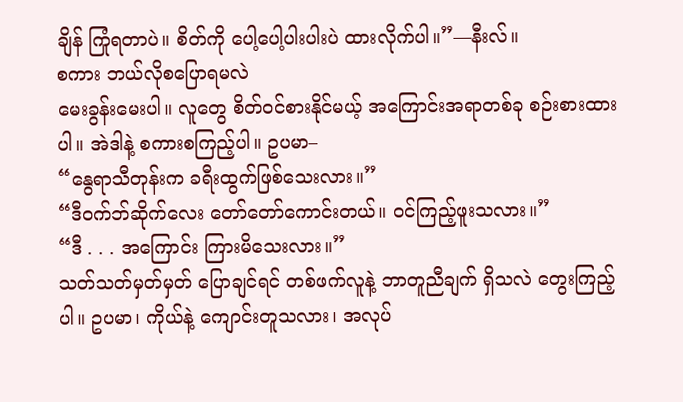ချိန် ကြုံရတာပဲ။ စိတ်ကို ပေါ့ပေါ့ပါးပါးပဲ ထားလိုက်ပါ။”—နီးလ်။
စကား ဘယ်လိုစပြောရမလဲ
မေးခွန်းမေးပါ။ လူတွေ စိတ်ဝင်စားနိုင်မယ့် အကြောင်းအရာတစ်ခု စဉ်းစားထားပါ။ အဲဒါနဲ့ စကားစကြည့်ပါ။ ဥပမာ–
“နွေရာသီတုန်းက ခရီးထွက်ဖြစ်သေးလား။”
“ဒီဝက်ဘ်ဆိုက်လေး တော်တော်ကောင်းတယ်။ ဝင်ကြည့်ဖူးသလား။”
“ဒီ . . . အကြောင်း ကြားမိသေးလား။”
သတ်သတ်မှတ်မှတ် ပြောချင်ရင် တစ်ဖက်လူနဲ့ ဘာတူညီချက် ရှိသလဲ တွေးကြည့်ပါ။ ဥပမာ၊ ကိုယ်နဲ့ ကျောင်းတူသလား၊ အလုပ်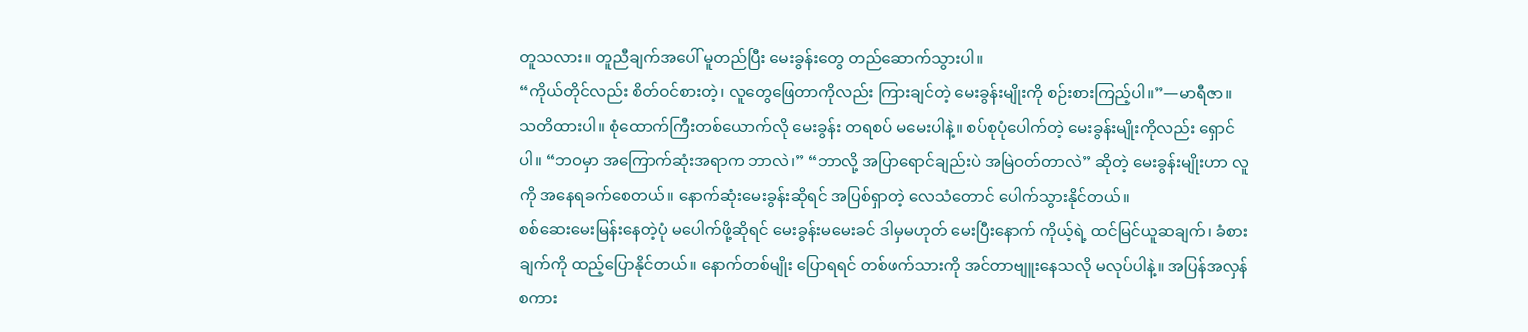တူသလား။ တူညီချက်အပေါ် မူတည်ပြီး မေးခွန်းတွေ တည်ဆောက်သွားပါ။
“ကိုယ်တိုင်လည်း စိတ်ဝင်စားတဲ့၊ လူတွေဖြေတာကိုလည်း ကြားချင်တဲ့ မေးခွန်းမျိုးကို စဉ်းစားကြည့်ပါ။”—မာရီဇာ။
သတိထားပါ။ စုံထောက်ကြီးတစ်ယောက်လို မေးခွန်း တရစပ် မမေးပါနဲ့။ စပ်စုပုံပေါက်တဲ့ မေးခွန်းမျိုးကိုလည်း ရှောင်ပါ။ “ဘဝမှာ အကြောက်ဆုံးအရာက ဘာလဲ၊” “ဘာလို့ အပြာရောင်ချည်းပဲ အမြဲဝတ်တာလဲ” ဆိုတဲ့ မေးခွန်းမျိုးဟာ လူကို အနေရခက်စေတယ်။ နောက်ဆုံးမေးခွန်းဆိုရင် အပြစ်ရှာတဲ့ လေသံတောင် ပေါက်သွားနိုင်တယ်။
စစ်ဆေးမေးမြန်းနေတဲ့ပုံ မပေါက်ဖို့ဆိုရင် မေးခွန်းမမေးခင် ဒါမှမဟုတ် မေးပြီးနောက် ကိုယ့်ရဲ့ ထင်မြင်ယူဆချက်၊ ခံစားချက်ကို ထည့်ပြောနိုင်တယ်။ နောက်တစ်မျိုး ပြောရရင် တစ်ဖက်သားကို အင်တာဗျူးနေသလို မလုပ်ပါနဲ့။ အပြန်အလှန် စကား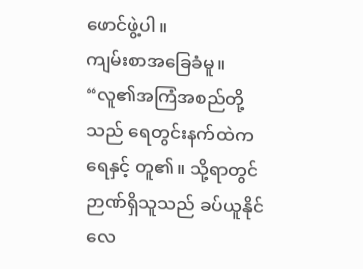ဖောင်ဖွဲ့ပါ။
ကျမ်းစာအခြေခံမူ။ “လူ၏အကြံအစည်တို့သည် ရေတွင်းနက်ထဲက ရေနှင့် တူ၏။ သို့ရာတွင် ဉာဏ်ရှိသူသည် ခပ်ယူနိုင်လေ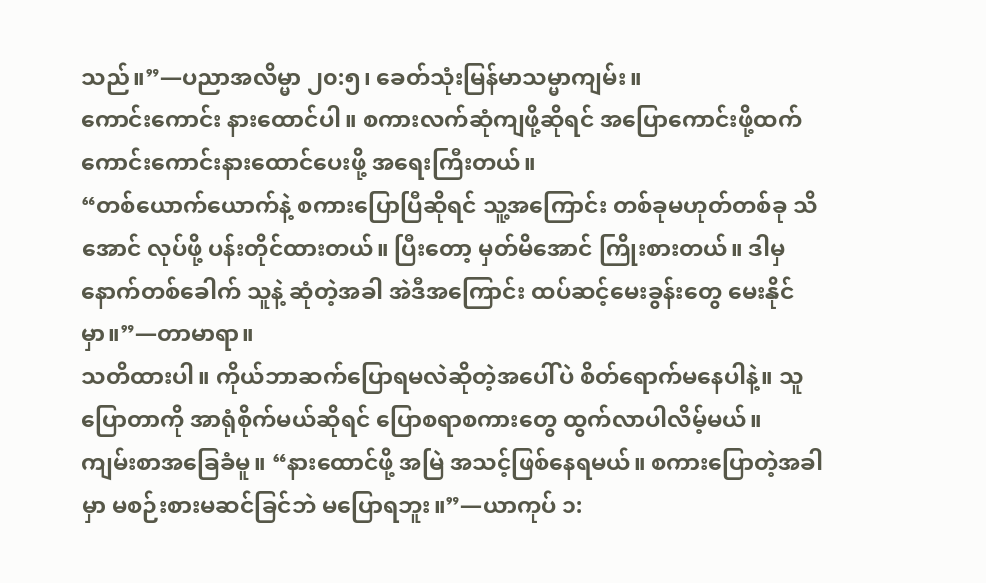သည်။”—ပညာအလိမ္မာ ၂၀:၅၊ ခေတ်သုံးမြန်မာသမ္မာကျမ်း။
ကောင်းကောင်း နားထောင်ပါ။ စကားလက်ဆုံကျဖို့ဆိုရင် အပြောကောင်းဖို့ထက် ကောင်းကောင်းနားထောင်ပေးဖို့ အရေးကြီးတယ်။
“တစ်ယောက်ယောက်နဲ့ စကားပြောပြီဆိုရင် သူ့အကြောင်း တစ်ခုမဟုတ်တစ်ခု သိအောင် လုပ်ဖို့ ပန်းတိုင်ထားတယ်။ ပြီးတော့ မှတ်မိအောင် ကြိုးစားတယ်။ ဒါမှ နောက်တစ်ခေါက် သူနဲ့ ဆုံတဲ့အခါ အဲဒီအကြောင်း ထပ်ဆင့်မေးခွန်းတွေ မေးနိုင်မှာ။”—တာမာရာ။
သတိထားပါ။ ကိုယ်ဘာဆက်ပြောရမလဲဆိုတဲ့အပေါ်ပဲ စိတ်ရောက်မနေပါနဲ့။ သူပြောတာကို အာရုံစိုက်မယ်ဆိုရင် ပြောစရာစကားတွေ ထွက်လာပါလိမ့်မယ်။
ကျမ်းစာအခြေခံမူ။ “နားထောင်ဖို့ အမြဲ အသင့်ဖြစ်နေရမယ်။ စကားပြောတဲ့အခါမှာ မစဉ်းစားမဆင်ခြင်ဘဲ မပြောရဘူး။”—ယာကုပ် ၁: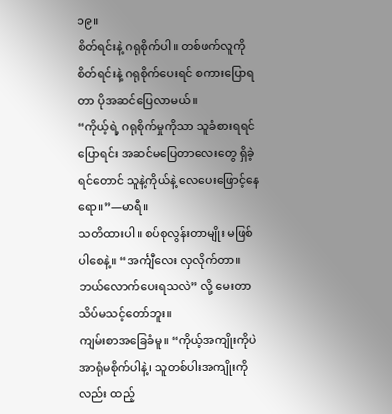၁၉။
စိတ်ရင်းနဲ့ ဂရုစိုက်ပါ။ တစ်ဖက်လူကို စိတ်ရင်းနဲ့ ဂရုစိုက်ပေးရင် စကားပြောရတာ ပိုအဆင်ပြေလာမယ်။
“ကိုယ့်ရဲ့ ဂရုစိုက်မှုကိုသာ သူခံစားရရင် ပြောရင်း အဆင်မပြေတာလေးတွေ ရှိခဲ့ရင်တောင် သူနဲ့ကိုယ်နဲ့ လေပေးဖြောင့်နေရော။”—မာရီ။
သတိထားပါ။ စပ်စုလွန်းတာမျိုး မဖြစ်ပါစေနဲ့။ “အင်္ကျီလေး လှလိုက်တာ။ ဘယ်လောက်ပေးရသလဲ” လို့ မေးတာ သိပ်မသင့်တော်ဘူး။
ကျမ်းစာအခြေခံမူ။ “ကိုယ့်အကျိုးကိုပဲ အာရုံမစိုက်ပါနဲ့၊ သူတစ်ပါးအကျိုးကိုလည်း ထည့်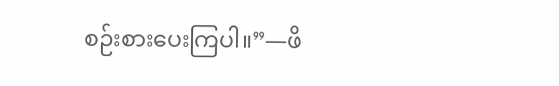စဉ်းစားပေးကြပါ။”—ဖိ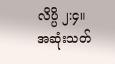လိပ္ပိ ၂:၄။
အဆုံးသတ်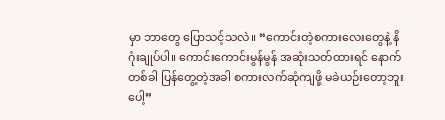မှာ ဘာတွေ ပြောသင့်သလဲ။ “ကောင်းတဲ့စကားလေးတွေနဲ့ နိဂုံးချုပ်ပါ။ ကောင်းကောင်းမွန်မွန် အဆုံးသတ်ထားရင် နောက်တစ်ခါ ပြန်တွေ့တဲ့အခါ စကားလက်ဆုံကျဖို့ မခဲယဉ်းတော့ဘူးပေါ့”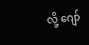လို့ ဂျော်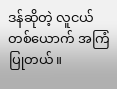ဒန်ဆိုတဲ့ လူငယ်တစ်ယောက် အကြံပြုတယ်။